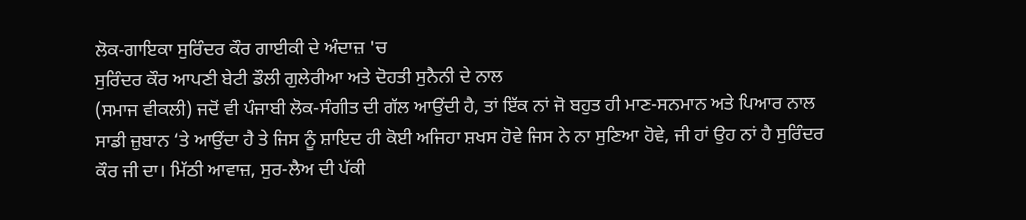ਲੋਕ-ਗਾਇਕਾ ਸੁਰਿੰਦਰ ਕੌਰ ਗਾਈਕੀ ਦੇ ਅੰਦਾਜ਼ 'ਚ
ਸੁਰਿੰਦਰ ਕੌਰ ਆਪਣੀ ਬੇਟੀ ਡੌਲੀ ਗੁਲੇਰੀਆ ਅਤੇ ਦੋਹਤੀ ਸੁਨੈਨੀ ਦੇ ਨਾਲ
(ਸਮਾਜ ਵੀਕਲੀ) ਜਦੋਂ ਵੀ ਪੰਜਾਬੀ ਲੋਕ-ਸੰਗੀਤ ਦੀ ਗੱਲ ਆਉਂਦੀ ਹੈ, ਤਾਂ ਇੱਕ ਨਾਂ ਜੋ ਬਹੁਤ ਹੀ ਮਾਣ-ਸਨਮਾਨ ਅਤੇ ਪਿਆਰ ਨਾਲ ਸਾਡੀ ਜ਼ੁਬਾਨ ‘ਤੇ ਆਉਂਦਾ ਹੈ ਤੇ ਜਿਸ ਨੂੰ ਸ਼ਾਇਦ ਹੀ ਕੋਈ ਅਜਿਹਾ ਸ਼ਖਸ ਹੋਵੇ ਜਿਸ ਨੇ ਨਾ ਸੁਣਿਆ ਹੋਵੇ, ਜੀ ਹਾਂ ਉਹ ਨਾਂ ਹੈ ਸੁਰਿੰਦਰ ਕੌਰ ਜੀ ਦਾ। ਮਿੱਠੀ ਆਵਾਜ਼, ਸੁਰ-ਲੈਅ ਦੀ ਪੱਕੀ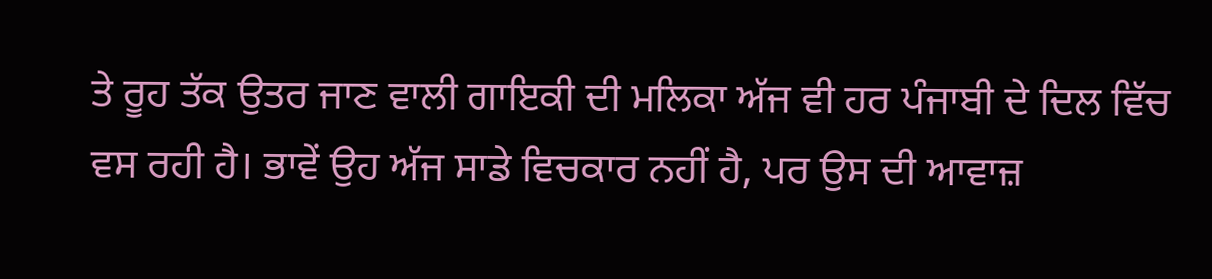ਤੇ ਰੂਹ ਤੱਕ ਉਤਰ ਜਾਣ ਵਾਲੀ ਗਾਇਕੀ ਦੀ ਮਲਿਕਾ ਅੱਜ ਵੀ ਹਰ ਪੰਜਾਬੀ ਦੇ ਦਿਲ ਵਿੱਚ ਵਸ ਰਹੀ ਹੈ। ਭਾਵੇਂ ਉਹ ਅੱਜ ਸਾਡੇ ਵਿਚਕਾਰ ਨਹੀਂ ਹੈ, ਪਰ ਉਸ ਦੀ ਆਵਾਜ਼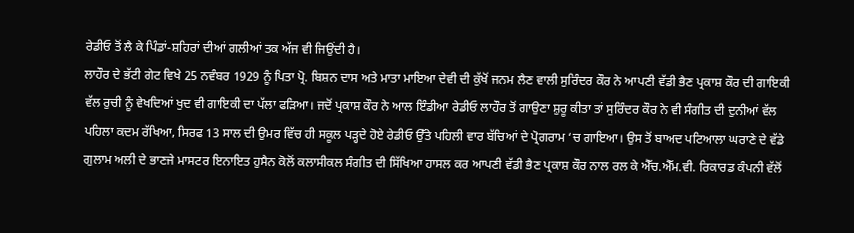ਰੇਡੀਓ ਤੋਂ ਲੈ ਕੇ ਪਿੰਡਾਂ-ਸ਼ਹਿਰਾਂ ਦੀਆਂ ਗਲੀਆਂ ਤਕ ਅੱਜ ਵੀ ਜਿਉਂਦੀ ਹੈ।
ਲਾਹੌਰ ਦੇ ਭੱਟੀ ਗੇਟ ਵਿਖੇ 25 ਨਵੰਬਰ 1929 ਨੂੰ ਪਿਤਾ ਪ੍ਰੋ. ਬਿਸ਼ਨ ਦਾਸ ਅਤੇ ਮਾਤਾ ਮਾਇਆ ਦੇਵੀ ਦੀ ਕੁੱਖੋਂ ਜਨਮ ਲੈਣ ਵਾਲੀ ਸੁਰਿੰਦਰ ਕੌਰ ਨੇ ਆਪਣੀ ਵੱਡੀ ਭੈਣ ਪ੍ਰਕਾਸ਼ ਕੌਰ ਦੀ ਗਾਇਕੀ ਵੱਲ ਰੁਚੀ ਨੂੰ ਵੇਖਦਿਆਂ ਖੁਦ ਵੀ ਗਾਇਕੀ ਦਾ ਪੱਲਾ ਫੜਿਆ। ਜਦੋਂ ਪ੍ਰਕਾਸ਼ ਕੌਰ ਨੇ ਆਲ ਇੰਡੀਆ ਰੇਡੀਓ ਲਾਹੌਰ ਤੋਂ ਗਾਉਣਾ ਸ਼ੁਰੂ ਕੀਤਾ ਤਾਂ ਸੁਰਿੰਦਰ ਕੌਰ ਨੇ ਵੀ ਸੰਗੀਤ ਦੀ ਦੁਨੀਆਂ ਵੱਲ ਪਹਿਲਾ ਕਦਮ ਰੱਖਿਆ, ਸਿਰਫ 13 ਸਾਲ ਦੀ ਉਮਰ ਵਿੱਚ ਹੀ ਸਕੂਲ ਪੜ੍ਹਦੇ ਹੋਏ ਰੇਡੀਓ ਉੱਤੇ ਪਹਿਲੀ ਵਾਰ ਬੱਚਿਆਂ ਦੇ ਪ੍ਰੋਗਰਾਮ ‘ਚ ਗਾਇਆ। ਉਸ ਤੋਂ ਬਾਅਦ ਪਟਿਆਲਾ ਘਰਾਣੇ ਦੇ ਵੱਡੇ ਗੁਲਾਮ ਅਲੀ ਦੇ ਭਾਣਜੇ ਮਾਸਟਰ ਇਨਾਇਤ ਹੁਸੈਨ ਕੋਲੋਂ ਕਲਾਸੀਕਲ ਸੰਗੀਤ ਦੀ ਸਿੱਖਿਆ ਹਾਸਲ ਕਰ ਆਪਣੀ ਵੱਡੀ ਭੈਣ ਪ੍ਰਕਾਸ਼ ਕੌਰ ਨਾਲ ਰਲ ਕੇ ਐੱਚ.ਐੱਮ.ਵੀ. ਰਿਕਾਰਡ ਕੰਪਨੀ ਵੱਲੋਂ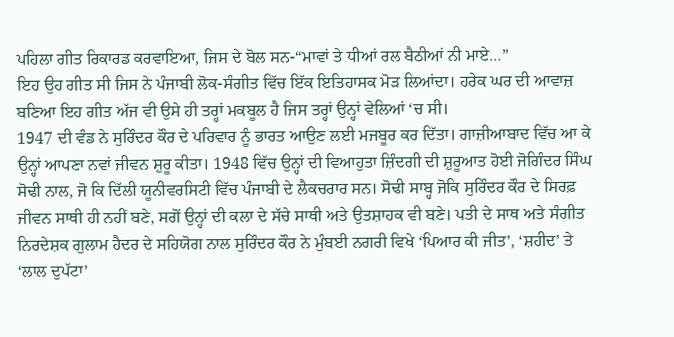ਪਹਿਲਾ ਗੀਤ ਰਿਕਾਰਡ ਕਰਵਾਇਆ, ਜਿਸ ਦੇ ਬੋਲ ਸਨ-“ਮਾਵਾਂ ਤੇ ਧੀਆਂ ਰਲ ਬੈਠੀਆਂ ਨੀ ਮਾਏ…”
ਇਹ ਉਹ ਗੀਤ ਸੀ ਜਿਸ ਨੇ ਪੰਜਾਬੀ ਲੋਕ-ਸੰਗੀਤ ਵਿੱਚ ਇੱਕ ਇਤਿਹਾਸਕ ਮੋੜ ਲਿਆਂਦਾ। ਹਰੇਕ ਘਰ ਦੀ ਆਵਾਜ਼ ਬਣਿਆ ਇਹ ਗੀਤ ਅੱਜ ਵੀ ਉਸੇ ਹੀ ਤਰ੍ਹਾਂ ਮਕਬੂਲ ਹੈ ਜਿਸ ਤਰ੍ਹਾਂ ਉਨ੍ਹਾਂ ਵੇਲਿਆਂ ‘ਚ ਸੀ।
1947 ਦੀ ਵੰਡ ਨੇ ਸੁਰਿੰਦਰ ਕੌਰ ਦੇ ਪਰਿਵਾਰ ਨੂੰ ਭਾਰਤ ਆਉਣ ਲਈ ਮਜਬੂਰ ਕਰ ਦਿੱਤਾ। ਗਾਜ਼ੀਆਬਾਦ ਵਿੱਚ ਆ ਕੇ ਉਨ੍ਹਾਂ ਆਪਣਾ ਨਵਾਂ ਜੀਵਨ ਸ਼ੁਰੂ ਕੀਤਾ। 1948 ਵਿੱਚ ਉਨ੍ਹਾਂ ਦੀ ਵਿਆਹੁਤਾ ਜ਼ਿੰਦਗੀ ਦੀ ਸ਼ੁਰੂਆਤ ਹੋਈ ਜੋਗਿੰਦਰ ਸਿੰਘ ਸੋਢੀ ਨਾਲ, ਜੋ ਕਿ ਦਿੱਲੀ ਯੂਨੀਵਰਸਿਟੀ ਵਿੱਚ ਪੰਜਾਬੀ ਦੇ ਲੈਕਚਰਾਰ ਸਨ। ਸੋਢੀ ਸਾਬ੍ਹ ਜੋਕਿ ਸੁਰਿੰਦਰ ਕੌਰ ਦੇ ਸਿਰਫ਼ ਜੀਵਨ ਸਾਥੀ ਹੀ ਨਹੀਂ ਬਣੇ, ਸਗੋਂ ਉਨ੍ਹਾਂ ਦੀ ਕਲਾ ਦੇ ਸੱਚੇ ਸਾਥੀ ਅਤੇ ਉਤਸ਼ਾਹਕ ਵੀ ਬਣੇ। ਪਤੀ ਦੇ ਸਾਥ ਅਤੇ ਸੰਗੀਤ ਨਿਰਦੇਸ਼ਕ ਗੁਲਾਮ ਹੈਦਰ ਦੇ ਸਹਿਯੋਗ ਨਾਲ ਸੁਰਿੰਦਰ ਕੌਰ ਨੇ ਮੁੰਬਈ ਨਗਰੀ ਵਿਖੇ ‘ਪਿਆਰ ਕੀ ਜੀਤ’, ‘ਸ਼ਹੀਦ’ ਤੇ ‘ਲਾਲ ਦੁਪੱਟਾ’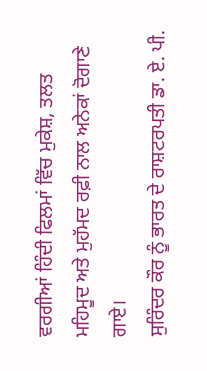ਵਰਗੀਆਂ ਹਿੰਦੀ ਫਿਲਮਾਂ ਵਿੱਚ ਮੁਕੇਸ਼, ਤਲਤ ਮਹਿਮੂਦ ਅਤੇ ਮੁਹੱਮਦ ਰਫ਼ੀ ਨਾਲ ਅਨੇਕਾਂ ਦੋਗਾਣੇ ਗਾਏ।
ਸੁਰਿੰਦਰ ਕੌਰ ਨੂੰ ਭਾਰਤ ਦੇ ਰਾਸ਼ਟਰਪਤੀ ਡਾ. ਏ. ਪੀ.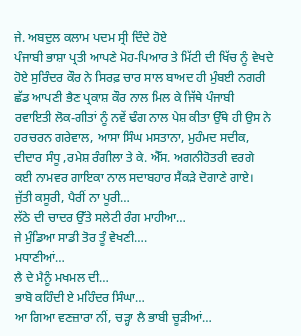ਜੇ. ਅਬਦੁਲ ਕਲਾਮ ਪਦਮ ਸ੍ਰੀ ਦਿੰਦੇ ਹੋਏ
ਪੰਜਾਬੀ ਭਾਸ਼ਾ ਪ੍ਰਤੀ ਆਪਣੇ ਮੋਹ-ਪਿਆਰ ਤੇ ਮਿੱਟੀ ਦੀ ਖਿੱਚ ਨੂੰ ਵੇਖਦੇ ਹੋਏ ਸੁਰਿੰਦਰ ਕੌਰ ਨੇ ਸਿਰਫ਼ ਚਾਰ ਸਾਲ ਬਾਅਦ ਹੀ ਮੁੰਬਈ ਨਗਰੀ ਛੱਡ ਆਪਣੀ ਭੈਣ ਪ੍ਰਕਾਸ਼ ਕੌਰ ਨਾਲ ਮਿਲ ਕੇ ਜਿੱਥੇ ਪੰਜਾਬੀ ਰਵਾਇਤੀ ਲੋਕ-ਗੀਤਾਂ ਨੂੰ ਨਵੇਂ ਢੰਗ ਨਾਲ ਪੇਸ਼ ਕੀਤਾ ਉੱਥੇ ਹੀ ਉਸ ਨੇ ਹਰਚਰਨ ਗਰੇਵਾਲ, ਆਸਾ ਸਿੰਘ ਮਸਤਾਨਾ, ਮੁਹੰਮਦ ਸਦੀਕ, ਦੀਦਾਰ ਸੰਧੂ ,ਰਮੇਸ਼ ਰੰਗੀਲਾ ਤੇ ਕੇ. ਐੱਸ. ਅਗਨੀਹੋਤਰੀ ਵਰਗੇ ਕਈ ਨਾਮਵਰ ਗਾਇਕਾ ਨਾਲ ਸਦਾਬਹਾਰ ਸੈਂਕੜੇ ਦੋਗਾਣੇ ਗਾਏ।
ਜੁੱਤੀ ਕਸੂਰੀ, ਪੈਰੀਂ ਨਾ ਪੂਰੀ…
ਲੱਠੇ ਦੀ ਚਾਦਰ ਉੱਤੇ ਸਲੇਟੀ ਰੰਗ ਮਾਹੀਆ…
ਜੇ ਮੁੰਡਿਆ ਸਾਡੀ ਤੋਰ ਤੂੰ ਵੇਖਣੀ….
ਮਧਾਣੀਆਂ…
ਲੈ ਦੇ ਮੈਨੂੰ ਮਖਮਲ ਦੀ…
ਭਾਬੋ ਕਹਿੰਦੀ ਏ ਮਹਿੰਦਰ ਸਿੰਘਾ…
ਆ ਗਿਆ ਵਣਜ਼ਾਰਾ ਨੀਂ, ਚੜ੍ਹਾ ਲੈ ਭਾਬੀ ਚੂੜੀਆਂ…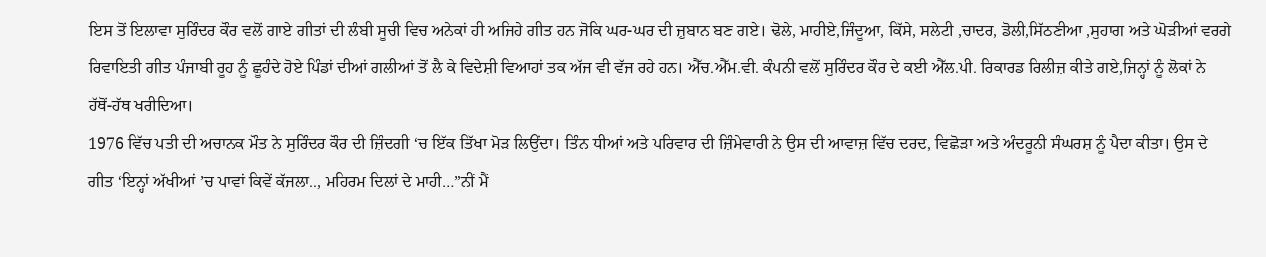ਇਸ ਤੋਂ ਇਲਾਵਾ ਸੁਰਿੰਦਰ ਕੌਰ ਵਲੋਂ ਗਾਏ ਗੀਤਾਂ ਦੀ ਲੰਬੀ ਸੂਚੀ ਵਿਚ ਅਨੇਕਾਂ ਹੀ ਅਜਿਹੇ ਗੀਤ ਹਨ ਜੋਕਿ ਘਰ-ਘਰ ਦੀ ਜ਼ੁਬਾਨ ਬਣ ਗਏ। ਢੋਲੇ, ਮਾਹੀਏ,ਜਿੰਦੂਆ, ਕਿੱਸੇ, ਸਲੇਟੀ ,ਚਾਦਰ, ਡੋਲੀ,ਸਿੱਠਣੀਆ ,ਸੁਹਾਗ ਅਤੇ ਘੋੜੀਆਂ ਵਰਗੇ ਰਿਵਾਇਤੀ ਗੀਤ ਪੰਜਾਬੀ ਰੂਹ ਨੂੰ ਛੂਹੰਦੇ ਹੋਏ ਪਿੰਡਾਂ ਦੀਆਂ ਗਲੀਆਂ ਤੋਂ ਲੈ ਕੇ ਵਿਦੇਸ਼ੀ ਵਿਆਹਾਂ ਤਕ ਅੱਜ ਵੀ ਵੱਜ ਰਹੇ ਹਨ। ਐੱਚ.ਐੱਮ.ਵੀ. ਕੰਪਨੀ ਵਲੋਂ ਸੁਰਿੰਦਰ ਕੌਰ ਦੇ ਕਈ ਐੱਲ.ਪੀ. ਰਿਕਾਰਡ ਰਿਲੀਜ਼ ਕੀਤੇ ਗਏ,ਜਿਨ੍ਹਾਂ ਨੂੰ ਲੋਕਾਂ ਨੇ ਹੱਥੋਂ-ਹੱਥ ਖਰੀਦਿਆ।
1976 ਵਿੱਚ ਪਤੀ ਦੀ ਅਚਾਨਕ ਮੌਤ ਨੇ ਸੁਰਿੰਦਰ ਕੌਰ ਦੀ ਜ਼ਿੰਦਗੀ ‘ਚ ਇੱਕ ਤਿੱਖਾ ਮੋੜ ਲਿਉਂਦਾ। ਤਿੰਨ ਧੀਆਂ ਅਤੇ ਪਰਿਵਾਰ ਦੀ ਜ਼ਿੰਮੇਵਾਰੀ ਨੇ ਉਸ ਦੀ ਆਵਾਜ਼ ਵਿੱਚ ਦਰਦ, ਵਿਛੋੜਾ ਅਤੇ ਅੰਦਰੂਨੀ ਸੰਘਰਸ਼ ਨੂੰ ਪੈਦਾ ਕੀਤਾ। ਉਸ ਦੇ ਗੀਤ ‘ਇਨ੍ਹਾਂ ਅੱਖੀਆਂ ’ਚ ਪਾਵਾਂ ਕਿਵੇਂ ਕੱਜਲਾ.., ਮਹਿਰਮ ਦਿਲਾਂ ਦੇ ਮਾਹੀ…”ਨੀਂ ਮੈਂ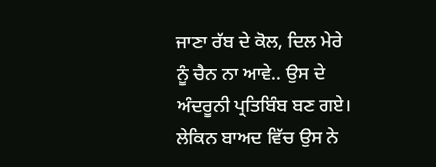ਜਾਣਾ ਰੱਬ ਦੇ ਕੋਲ, ਦਿਲ ਮੇਰੇ ਨੂੰ ਚੈਨ ਨਾ ਆਵੇ.. ਉਸ ਦੇ ਅੰਦਰੂਨੀ ਪ੍ਰਤਿਬਿੰਬ ਬਣ ਗਏ। ਲੇਕਿਨ ਬਾਅਦ ਵਿੱਚ ਉਸ ਨੇ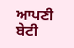ਆਪਣੀ ਬੇਟੀ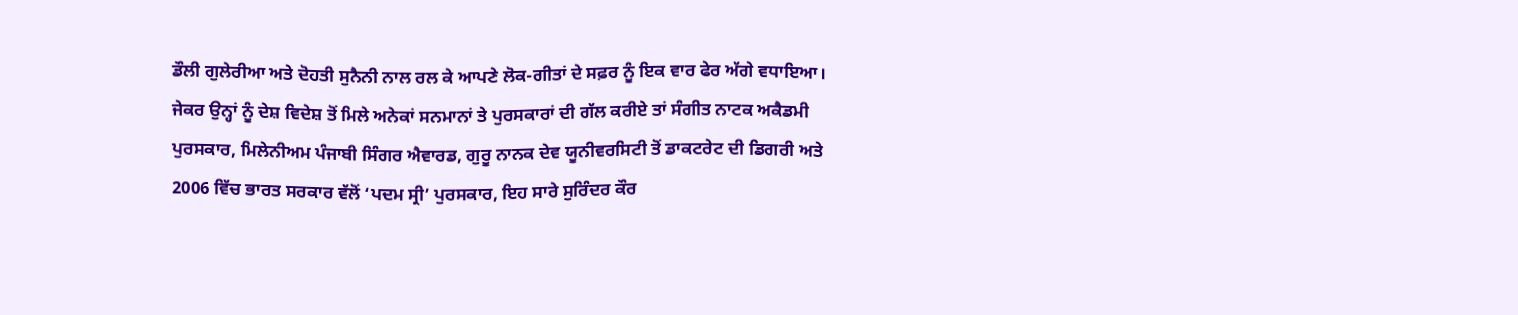ਡੌਲੀ ਗੁਲੇਰੀਆ ਅਤੇ ਦੋਹਤੀ ਸੁਨੈਨੀ ਨਾਲ ਰਲ ਕੇ ਆਪਣੇ ਲੋਕ-ਗੀਤਾਂ ਦੇ ਸਫ਼ਰ ਨੂੰ ਇਕ ਵਾਰ ਫੇਰ ਅੱਗੇ ਵਧਾਇਆ।
ਜੇਕਰ ਉਨ੍ਹਾਂ ਨੂੰ ਦੇਸ਼ ਵਿਦੇਸ਼ ਤੋਂ ਮਿਲੇ ਅਨੇਕਾਂ ਸਨਮਾਨਾਂ ਤੇ ਪੁਰਸਕਾਰਾਂ ਦੀ ਗੱਲ ਕਰੀਏ ਤਾਂ ਸੰਗੀਤ ਨਾਟਕ ਅਕੈਡਮੀ ਪੁਰਸਕਾਰ, ਮਿਲੇਨੀਅਮ ਪੰਜਾਬੀ ਸਿੰਗਰ ਐਵਾਰਡ, ਗੁਰੂ ਨਾਨਕ ਦੇਵ ਯੂਨੀਵਰਸਿਟੀ ਤੋਂ ਡਾਕਟਰੇਟ ਦੀ ਡਿਗਰੀ ਅਤੇ 2006 ਵਿੱਚ ਭਾਰਤ ਸਰਕਾਰ ਵੱਲੋਂ ‘ਪਦਮ ਸ੍ਰੀ’ ਪੁਰਸਕਾਰ, ਇਹ ਸਾਰੇ ਸੁਰਿੰਦਰ ਕੌਰ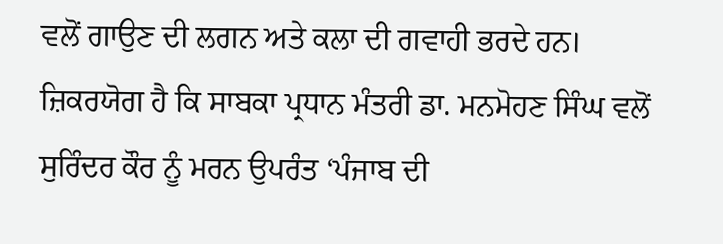ਵਲੋਂ ਗਾਉਣ ਦੀ ਲਗਨ ਅਤੇ ਕਲਾ ਦੀ ਗਵਾਹੀ ਭਰਦੇ ਹਨ। ਜ਼ਿਕਰਯੋਗ ਹੈ ਕਿ ਸਾਬਕਾ ਪ੍ਰਧਾਨ ਮੰਤਰੀ ਡਾ. ਮਨਮੋਹਣ ਸਿੰਘ ਵਲੋਂ ਸੁਰਿੰਦਰ ਕੌਰ ਨੂੰ ਮਰਨ ਉਪਰੰਤ ‘ਪੰਜਾਬ ਦੀ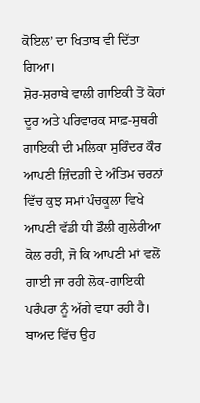ਕੋਇਲ’ ਦਾ ਖਿਤਾਬ ਵੀ ਦਿੱਤਾ ਗਿਆ।
ਸ਼ੋਰ-ਸ਼ਰਾਬੇ ਵਾਲੀ ਗਾਇਕੀ ਤੋਂ ਕੋਹਾਂ ਦੂਰ ਅਤੇ ਪਰਿਵਾਰਕ ਸਾਫ਼-ਸੁਥਰੀ ਗਾਇਕੀ ਦੀ ਮਲਿਕਾ ਸੁਰਿੰਦਰ ਕੌਰ ਆਪਣੀ ਜ਼ਿੰਦਗ਼ੀ ਦੇ ਅੰਤਿਮ ਚਰਨਾਂ ਵਿੱਚ ਕੁਝ ਸਮਾਂ ਪੰਚਕੂਲਾ ਵਿਖੇ ਆਪਣੀ ਵੱਡੀ ਧੀ ਡੌਲੀ ਗੁਲੇਰੀਆ ਕੋਲ ਰਹੀ, ਜੋ ਕਿ ਆਪਣੀ ਮਾਂ ਵਲੋਂ ਗਾਈ ਜਾ ਰਹੀ ਲੋਕ-ਗਾਇਕੀ ਪਰੰਪਰਾ ਨੂੰ ਅੱਗੇ ਵਧਾ ਰਹੀ ਹੈ। ਬਾਅਦ ਵਿੱਚ ਉਹ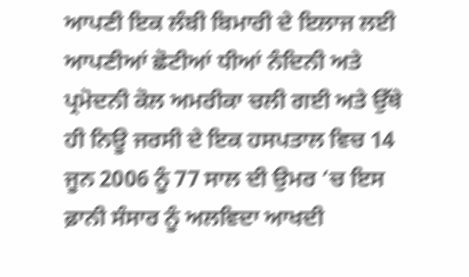ਆਪਣੀ ਇਕ ਲੰਬੀ ਬਿਮਾਰੀ ਦੇ ਇਲਾਜ ਲਈ ਆਪਣੀਆਂ ਛੋਟੀਆਂ ਧੀਆਂ ਨੰਦਿਨੀ ਅਤੇ ਪ੍ਰਮੋਦਨੀ ਕੋਲ ਅਮਰੀਕਾ ਚਲੀ ਗਈ ਅਤੇ ਉੱਥੇ ਹੀ ਨਿਊ ਜਰਸੀ ਦੇ ਇਕ ਹਸਪਤਾਲ ਵਿਚ 14 ਜੂਨ 2006 ਨੂੰ 77 ਸਾਲ ਦੀ ਉਮਰ ‘ਚ ਇਸ ਫ਼ਾਨੀ ਸੰਸਾਰ ਨੂੰ ਅਲਵਿਦਾ ਆਖਦੀ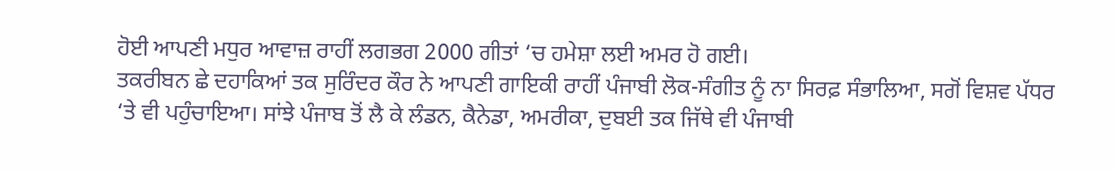ਹੋਈ ਆਪਣੀ ਮਧੁਰ ਆਵਾਜ਼ ਰਾਹੀਂ ਲਗਭਗ 2000 ਗੀਤਾਂ ‘ਚ ਹਮੇਸ਼ਾ ਲਈ ਅਮਰ ਹੋ ਗਈ।
ਤਕਰੀਬਨ ਛੇ ਦਹਾਕਿਆਂ ਤਕ ਸੁਰਿੰਦਰ ਕੌਰ ਨੇ ਆਪਣੀ ਗਾਇਕੀ ਰਾਹੀਂ ਪੰਜਾਬੀ ਲੋਕ-ਸੰਗੀਤ ਨੂੰ ਨਾ ਸਿਰਫ਼ ਸੰਭਾਲਿਆ, ਸਗੋਂ ਵਿਸ਼ਵ ਪੱਧਰ ‘ਤੇ ਵੀ ਪਹੁੰਚਾਇਆ। ਸਾਂਝੇ ਪੰਜਾਬ ਤੋਂ ਲੈ ਕੇ ਲੰਡਨ, ਕੈਨੇਡਾ, ਅਮਰੀਕਾ, ਦੁਬਈ ਤਕ ਜਿੱਥੇ ਵੀ ਪੰਜਾਬੀ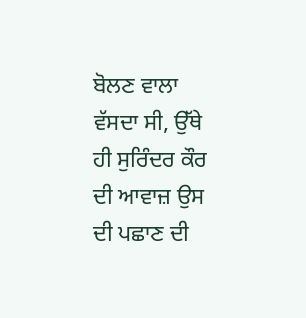ਬੋਲਣ ਵਾਲਾ ਵੱਸਦਾ ਸੀ, ਉੱਥੇ ਹੀ ਸੁਰਿੰਦਰ ਕੌਰ ਦੀ ਆਵਾਜ਼ ਉਸ ਦੀ ਪਛਾਣ ਦੀ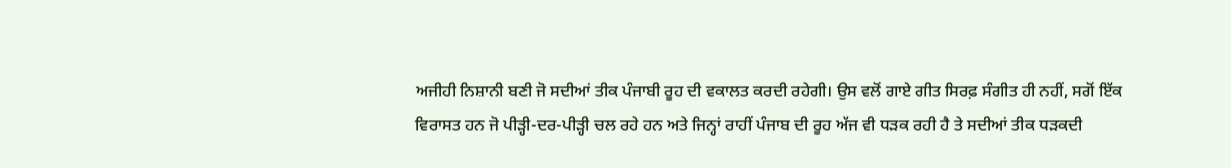ਅਜੀਹੀ ਨਿਸ਼ਾਨੀ ਬਣੀ ਜੋ ਸਦੀਆਂ ਤੀਕ ਪੰਜਾਬੀ ਰੂਹ ਦੀ ਵਕਾਲਤ ਕਰਦੀ ਰਹੇਗੀ। ਉਸ ਵਲੋਂ ਗਾਏ ਗੀਤ ਸਿਰਫ਼ ਸੰਗੀਤ ਹੀ ਨਹੀਂ, ਸਗੋਂ ਇੱਕ ਵਿਰਾਸਤ ਹਨ ਜੋ ਪੀੜ੍ਹੀ-ਦਰ-ਪੀੜ੍ਹੀ ਚਲ ਰਹੇ ਹਨ ਅਤੇ ਜਿਨ੍ਹਾਂ ਰਾਹੀਂ ਪੰਜਾਬ ਦੀ ਰੂਹ ਅੱਜ ਵੀ ਧੜਕ ਰਹੀ ਹੈ ਤੇ ਸਦੀਆਂ ਤੀਕ ਧੜਕਦੀ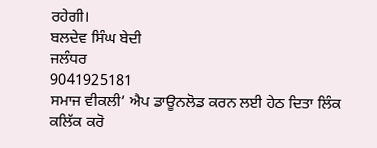ਰਹੇਗੀ।
ਬਲਦੇਵ ਸਿੰਘ ਬੇਦੀ
ਜਲੰਧਰ
9041925181
ਸਮਾਜ ਵੀਕਲੀ’ ਐਪ ਡਾਊਨਲੋਡ ਕਰਨ ਲਈ ਹੇਠ ਦਿਤਾ ਲਿੰਕ ਕਲਿੱਕ ਕਰੋ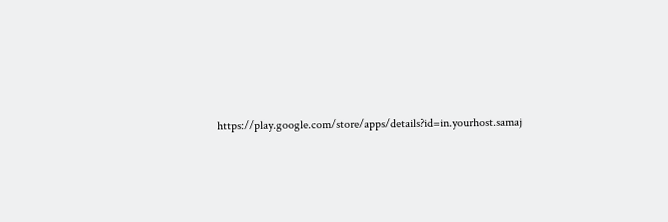https://play.google.com/store/apps/details?id=in.yourhost.samaj